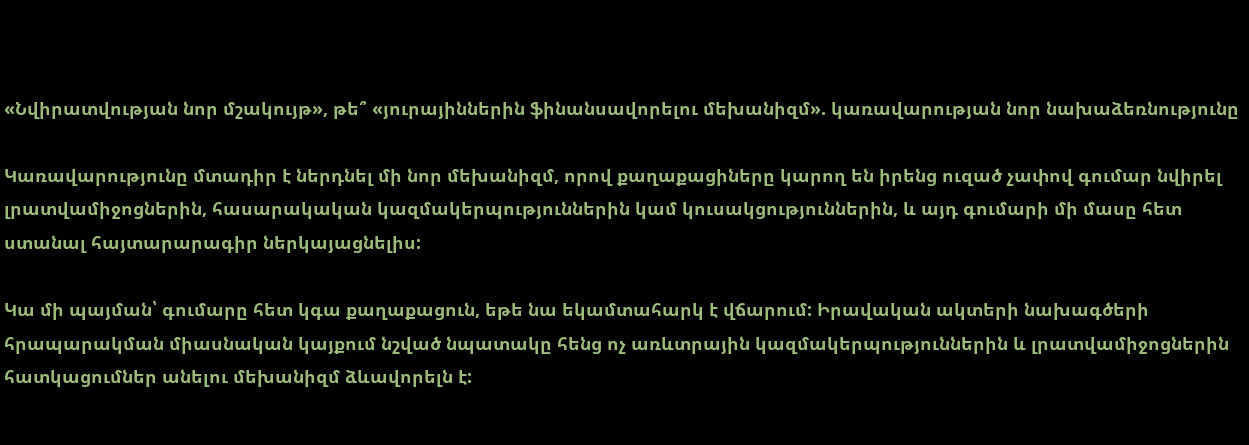«Նվիրատվության նոր մշակույթ», թե՞ «յուրայիններին ֆինանսավորելու մեխանիզմ». կառավարության նոր նախաձեռնությունը

Կառավարությունը մտադիր է ներդնել մի նոր մեխանիզմ, որով քաղաքացիները կարող են իրենց ուզած չափով գումար նվիրել լրատվամիջոցներին, հասարակական կազմակերպություններին կամ կուսակցություններին, և այդ գումարի մի մասը հետ ստանալ հայտարարագիր ներկայացնելիս:

Կա մի պայման՝ գումարը հետ կգա քաղաքացուն, եթե նա եկամտահարկ է վճարում: Իրավական ակտերի նախագծերի հրապարակման միասնական կայքում նշված նպատակը հենց ոչ առևտրային կազմակերպություններին և լրատվամիջոցներին հատկացումներ անելու մեխանիզմ ձևավորելն է: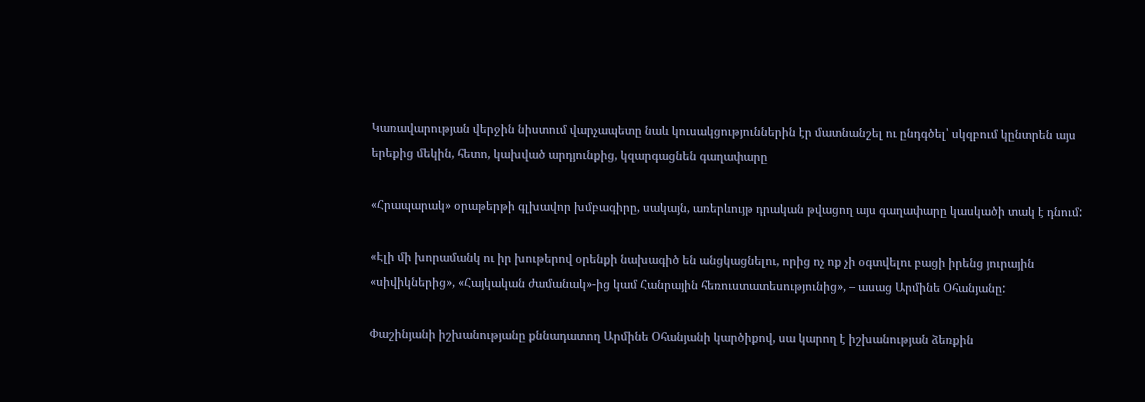Կառավարության վերջին նիստում վարչապետը նաև կուսակցություններին էր մատնանշել ու ընդգծել՝ սկզբում կընտրեն այս երեքից մեկին, հետո, կախված արդյունքից, կզարգացնեն գաղափարը

«Հրապարակ» օրաթերթի գլխավոր խմբագիրը, սակայն, առերևույթ դրական թվացող այս գաղափարը կասկածի տակ է դնում:

«Էլի մի խորամանկ ու իր խութերով օրենքի նախագիծ են անցկացնելու, որից ոչ ոք չի օգտվելու բացի իրենց յուրային «սիվիկներից», «Հայկական ժամանակ»-ից կամ Հանրային հեռուստատեսությունից», – ասաց Արմինե Օհանյանը:

Փաշինյանի իշխանությանը քննադատող Արմինե Օհանյանի կարծիքով, սա կարող է իշխանության ձեռքին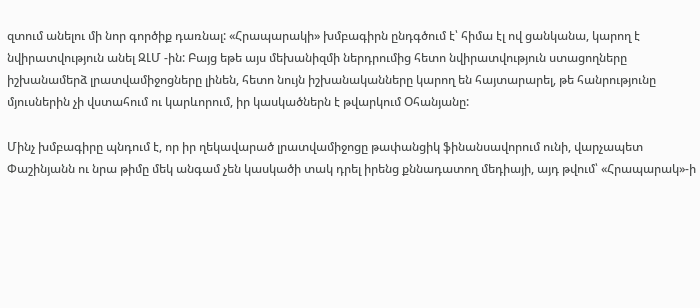զտում անելու մի նոր գործիք դառնալ: «Հրապարակի» խմբագիրն ընդգծում է՝ հիմա էլ ով ցանկանա, կարող է նվիրատվություն անել ԶԼՄ -ին: Բայց եթե այս մեխանիզմի ներդրումից հետո նվիրատվություն ստացողները իշխանամերձ լրատվամիջոցները լինեն, հետո նույն իշխանականները կարող են հայտարարել, թե հանրությունը մյուսներին չի վստահում ու կարևորում, իր կասկածներն է թվարկում Օհանյանը:

Մինչ խմբագիրը պնդում է, որ իր ղեկավարած լրատվամիջոցը թափանցիկ ֆինանսավորում ունի, վարչապետ Փաշինյանն ու նրա թիմը մեկ անգամ չեն կասկածի տակ դրել իրենց քննադատող մեդիայի, այդ թվում՝ «Հրապարակ»-ի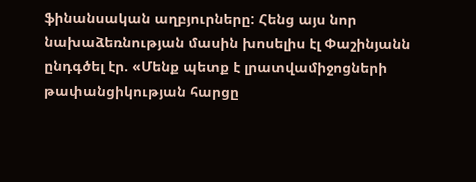ֆինանսական աղբյուրները: Հենց այս նոր նախաձեռնության մասին խոսելիս էլ Փաշինյանն ընդգծել էր. «Մենք պետք է լրատվամիջոցների թափանցիկության հարցը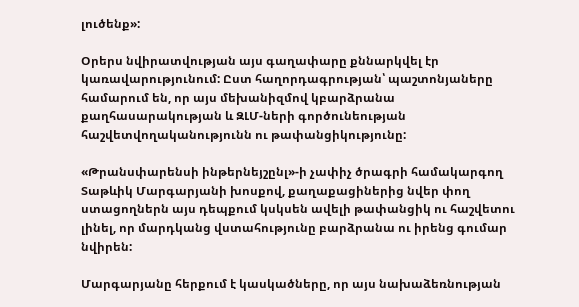լուծենք»:

Օրերս նվիրատվության այս գաղափարը քննարկվել էր կառավարությունում: Ըստ հաղորդագրության՝ պաշտոնյաները համարում են, որ այս մեխանիզմով կբարձրանա քաղհասարակության և ԶԼՄ-ների գործունեության հաշվետվողականությունն ու թափանցիկությունը:

«Թրանսփարենսի ինթերնեյշընլ»-ի չափիչ ծրագրի համակարգող Տաթևիկ Մարգարյանի խոսքով, քաղաքացիներից նվեր փող ստացողներն այս դեպքում կսկսեն ավելի թափանցիկ ու հաշվետու լինել, որ մարդկանց վստահությունը բարձրանա ու իրենց գումար նվիրեն:

Մարգարյանը հերքում է կասկածները, որ այս նախաձեռնության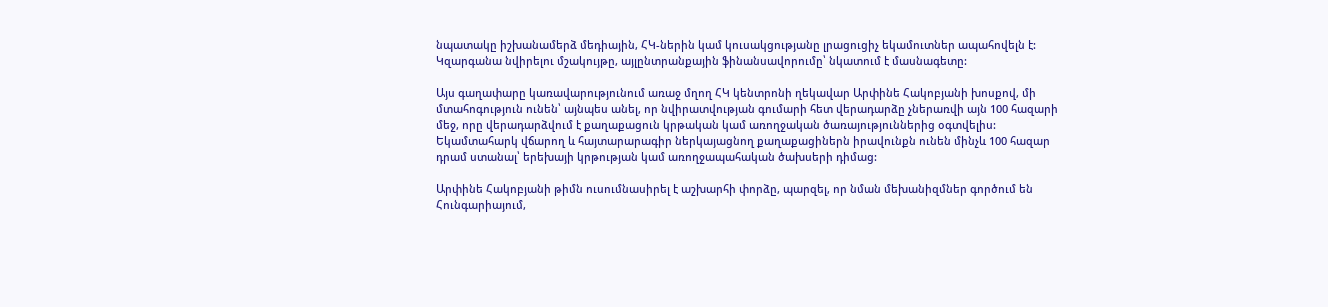նպատակը իշխանամերձ մեդիային, ՀԿ-ներին կամ կուսակցությանը լրացուցիչ եկամուտներ ապահովելն է: Կզարգանա նվիրելու մշակույթը, այլընտրանքային ֆինանսավորումը՝ նկատում է մասնագետը:

Այս գաղափարը կառավարությունում առաջ մղող ՀԿ կենտրոնի ղեկավար Արփինե Հակոբյանի խոսքով, մի մտահոգություն ունեն՝ այնպես անել, որ նվիրատվության գումարի հետ վերադարձը չներառվի այն 100 հազարի մեջ, որը վերադարձվում է քաղաքացուն կրթական կամ առողջական ծառայություններից օգտվելիս: Եկամտահարկ վճարող և հայտարարագիր ներկայացնող քաղաքացիներն իրավունքն ունեն մինչև 100 հազար դրամ ստանալ՝ երեխայի կրթության կամ առողջապահական ծախսերի դիմաց:

Արփինե Հակոբյանի թիմն ուսումնասիրել է աշխարհի փորձը, պարզել, որ նման մեխանիզմներ գործում են Հունգարիայում,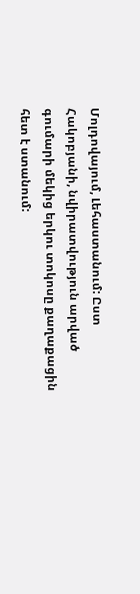Մոլդովայում, Լեհաստանում: Ըստ Հակոբյանի, նվիրատվություն արված գումարի մեկից երկու տոկոսը քաղաքացին հետ է ստանում: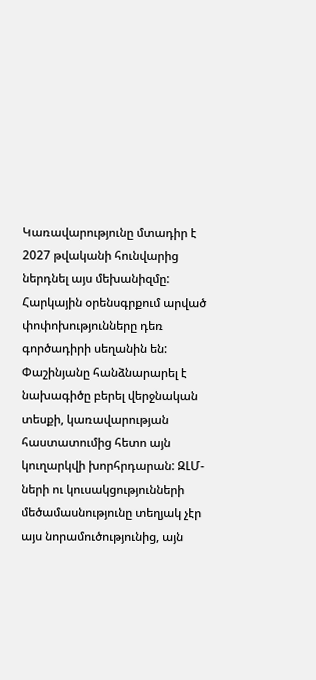Կառավարությունը մտադիր է 2027 թվականի հունվարից ներդնել այս մեխանիզմը: Հարկային օրենսգրքում արված փոփոխությունները դեռ գործադիրի սեղանին են: Փաշինյանը հանձնարարել է նախագիծը բերել վերջնական տեսքի, կառավարության հաստատումից հետո այն կուղարկվի խորհրդարան: ԶԼՄ-ների ու կուսակցությունների մեծամասնությունը տեղյակ չէր այս նորամուծությունից, այն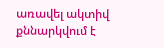առավել ակտիվ քննարկվում է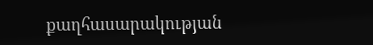քաղհասարակության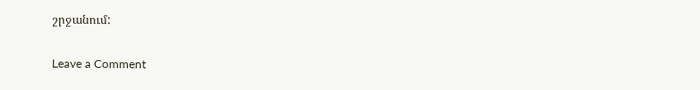շրջանում:

Leave a Comment